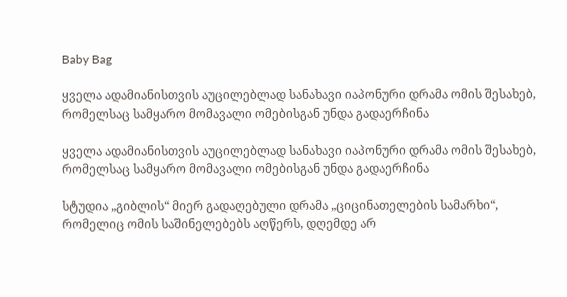Baby Bag

ყველა ადამიანისთვის აუცილებლად სანახავი იაპონური დრამა ომის შესახებ, რომელსაც სამყარო მომავალი ომებისგან უნდა გადაერჩინა

ყველა ადამიანისთვის აუცილებლად სანახავი იაპონური დრამა ომის შესახებ, რომელსაც სამყარო მომავალი ომებისგან უნდა გადაერჩინა

სტუდია „გიბლის“ მიერ გადაღებული დრამა „ციცინათელების სამარხი“, რომელიც ომის საშინელებებს აღწერს, დღემდე არ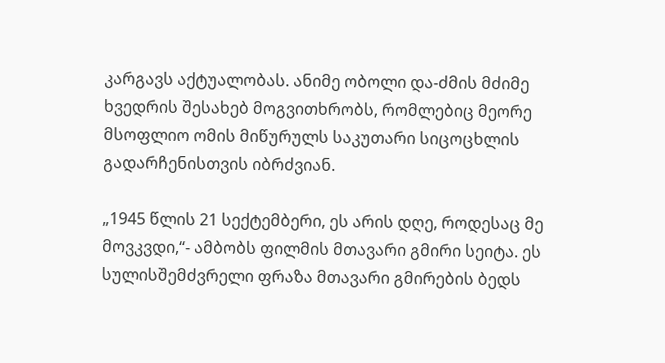კარგავს აქტუალობას. ანიმე ობოლი და-ძმის მძიმე ხვედრის შესახებ მოგვითხრობს, რომლებიც მეორე მსოფლიო ომის მიწურულს საკუთარი სიცოცხლის გადარჩენისთვის იბრძვიან.

„1945 წლის 21 სექტემბერი, ეს არის დღე, როდესაც მე მოვკვდი,“- ამბობს ფილმის მთავარი გმირი სეიტა. ეს სულისშემძვრელი ფრაზა მთავარი გმირების ბედს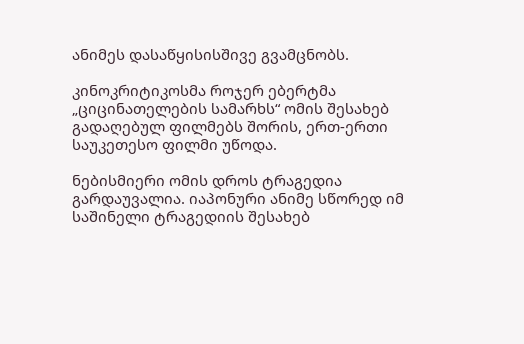ანიმეს დასაწყისისშივე გვამცნობს.

კინოკრიტიკოსმა როჯერ ებერტმა „ციცინათელების სამარხს“ ომის შესახებ გადაღებულ ფილმებს შორის, ერთ-ერთი საუკეთესო ფილმი უწოდა.

ნებისმიერი ომის დროს ტრაგედია გარდაუვალია. იაპონური ანიმე სწორედ იმ საშინელი ტრაგედიის შესახებ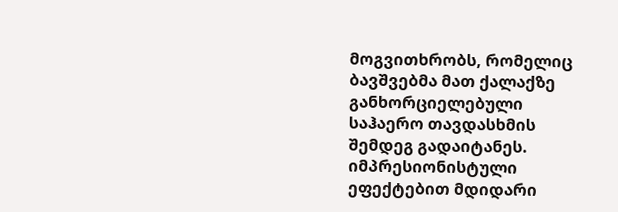მოგვითხრობს, რომელიც ბავშვებმა მათ ქალაქზე განხორციელებული საჰაერო თავდასხმის შემდეგ გადაიტანეს. იმპრესიონისტული ეფექტებით მდიდარი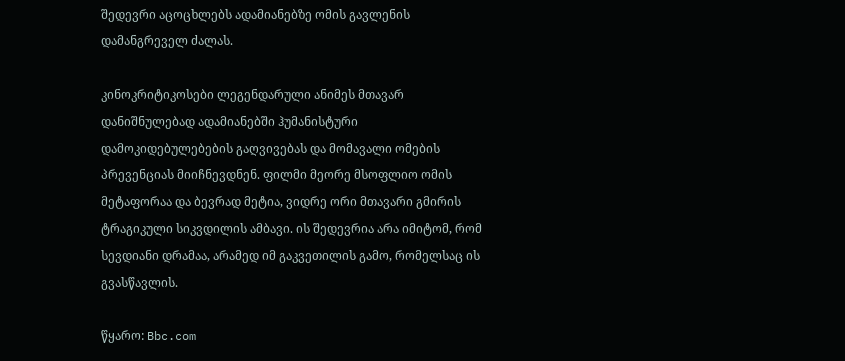შედევრი აცოცხლებს ადამიანებზე ომის გავლენის დამანგრეველ ძალას.

კინოკრიტიკოსები ლეგენდარული ანიმეს მთავარ დანიშნულებად ადამიანებში ჰუმანისტური დამოკიდებულებების გაღვივებას და მომავალი ომების პრევენციას მიიჩნევდნენ. ფილმი მეორე მსოფლიო ომის მეტაფორაა და ბევრად მეტია, ვიდრე ორი მთავარი გმირის ტრაგიკული სიკვდილის ამბავი. ის შედევრია არა იმიტომ, რომ სევდიანი დრამაა, არამედ იმ გაკვეთილის გამო, რომელსაც ის გვასწავლის.

წყარო: Bbc.com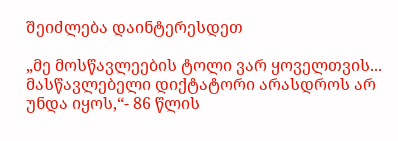შეიძლება დაინტერესდეთ

„მე მოსწავლეების ტოლი ვარ ყოველთვის... მასწავლებელი დიქტატორი არასდროს არ უნდა იყოს,“- 86 წლის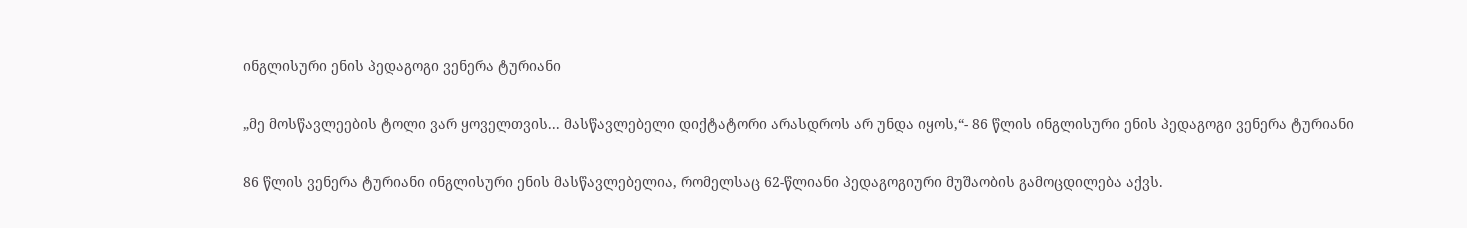ინგლისური ენის პედაგოგი ვენერა ტურიანი

„მე მოსწავლეების ტოლი ვარ ყოველთვის... მასწავლებელი დიქტატორი არასდროს არ უნდა იყოს,“- 86 წლის ინგლისური ენის პედაგოგი ვენერა ტურიანი

86 წლის ვენერა ტურიანი ინგლისური ენის მასწავლებელია, რომელსაც 62-წლიანი პედაგოგიური მუშაობის გამოცდილება აქვს.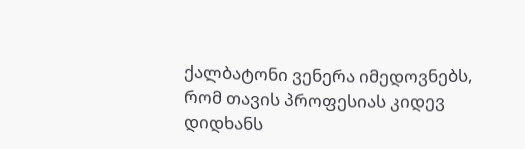ქალბატონი ვენერა იმედოვნებს, რომ თავის პროფესიას კიდევ დიდხანს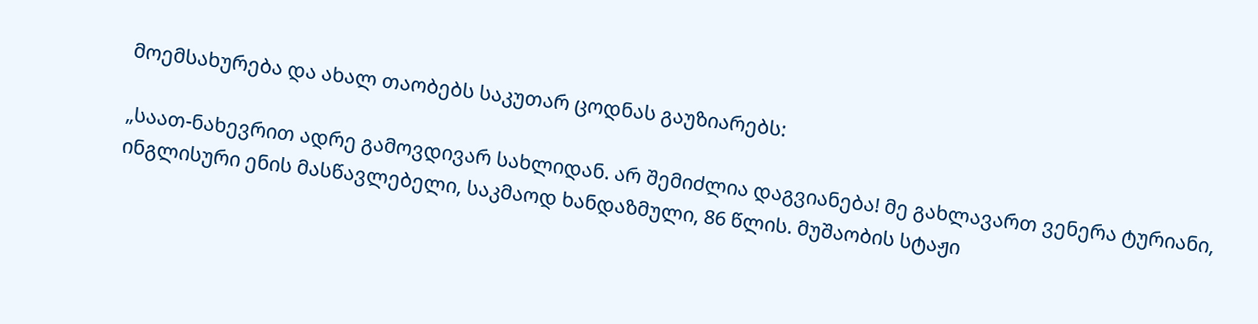მოემსახურება და ახალ თაობებს საკუთარ ცოდნას გაუზიარებს:

„საათ-ნახევრით ადრე გამოვდივარ სახლიდან. არ შემიძლია დაგვიანება! მე გახლავართ ვენერა ტურიანი, ინგლისური ენის მასწავლებელი, საკმაოდ ხანდაზმული, 86 წლის. მუშაობის სტაჟი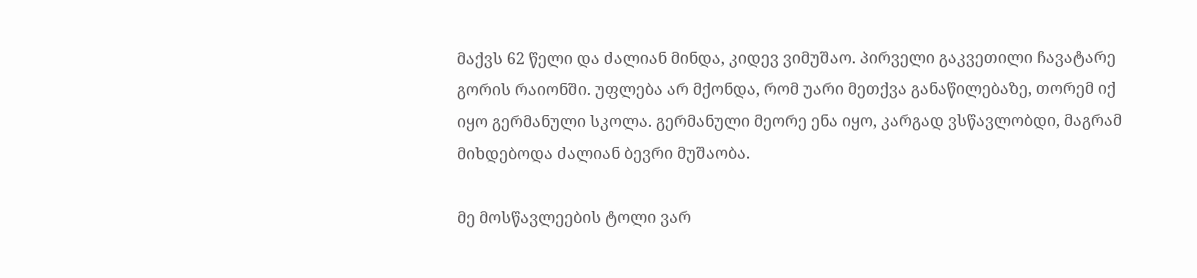მაქვს 62 წელი და ძალიან მინდა, კიდევ ვიმუშაო. პირველი გაკვეთილი ჩავატარე გორის რაიონში. უფლება არ მქონდა, რომ უარი მეთქვა განაწილებაზე, თორემ იქ იყო გერმანული სკოლა. გერმანული მეორე ენა იყო, კარგად ვსწავლობდი, მაგრამ მიხდებოდა ძალიან ბევრი მუშაობა.

მე მოსწავლეების ტოლი ვარ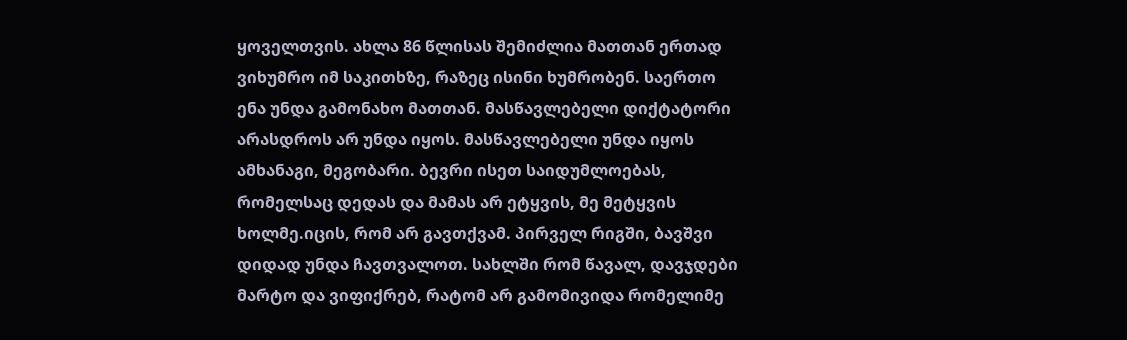ყოველთვის. ახლა 86 წლისას შემიძლია მათთან ერთად ვიხუმრო იმ საკითხზე, რაზეც ისინი ხუმრობენ. საერთო ენა უნდა გამონახო მათთან. მასწავლებელი დიქტატორი არასდროს არ უნდა იყოს. მასწავლებელი უნდა იყოს ამხანაგი, მეგობარი. ბევრი ისეთ საიდუმლოებას, რომელსაც დედას და მამას არ ეტყვის, მე მეტყვის ხოლმე.იცის, რომ არ გავთქვამ. პირველ რიგში, ბავშვი დიდად უნდა ჩავთვალოთ. სახლში რომ წავალ, დავჯდები მარტო და ვიფიქრებ, რატომ არ გამომივიდა რომელიმე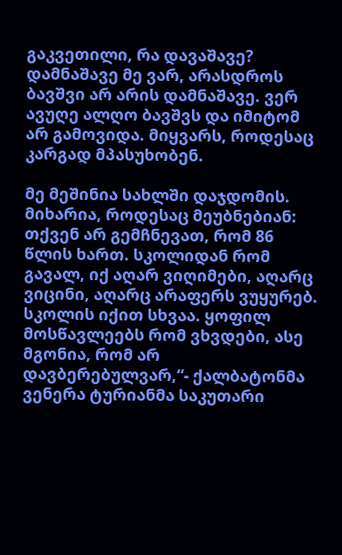გაკვეთილი, რა დავაშავე? დამნაშავე მე ვარ, არასდროს ბავშვი არ არის დამნაშავე. ვერ ავუღე ალღო ბავშვს და იმიტომ არ გამოვიდა. მიყვარს, როდესაც კარგად მპასუხობენ.

მე მეშინია სახლში დაჯდომის. მიხარია, როდესაც მეუბნებიან: თქვენ არ გემჩნევათ, რომ 86 წლის ხართ. სკოლიდან რომ გავალ, იქ აღარ ვიღიმები, აღარც ვიცინი, აღარც არაფერს ვუყურებ. სკოლის იქით სხვაა. ყოფილ მოსწავლეებს რომ ვხვდები, ასე მგონია, რომ არ დავბერებულვარ,“- ქალბატონმა ვენერა ტურიანმა საკუთარი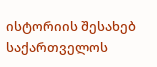ისტორიის შესახებ საქართველოს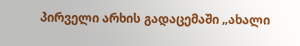პირველი არხის გადაცემაში „ახალი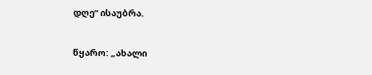დღე“ ისაუბრა.

წყარო: „ახალი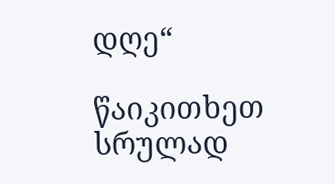დღე“

წაიკითხეთ სრულად